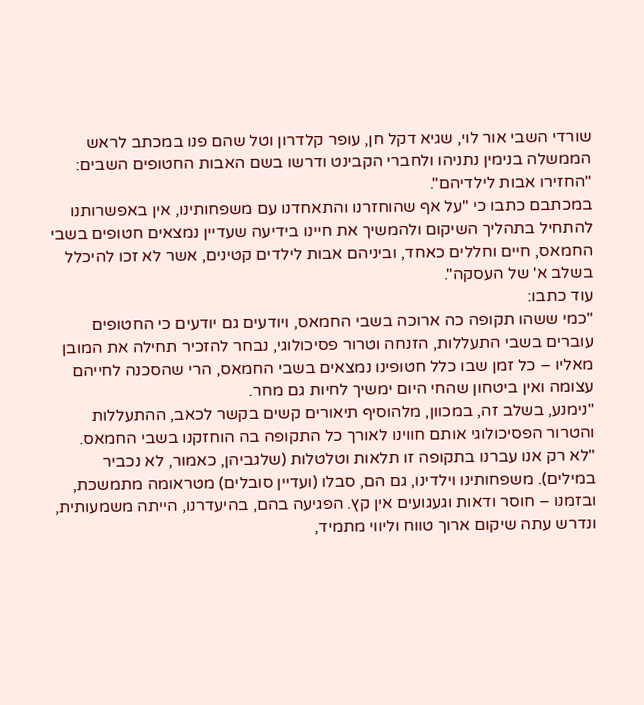שורדי השבי אור לוי, שגיא דקל חן, עופר קלדרון וטל שהם פנו במכתב לראש הממשלה בנימין נתניהו ולחברי הקבינט ודרשו בשם האבות החטופים השבים: "החזירו אבות לילדיהם".
במכתבם כתבו כי "על אף שהוחזרנו והתאחדנו עם משפחותינו, אין באפשרותנו להתחיל בתהליך השיקום ולהמשיך את חיינו בידיעה שעדיין נמצאים חטופים בשבי החמאס, חיים וחללים כאחד, וביניהם אבות לילדים קטינים, אשר לא זכו להיכלל בשלב א' של העסקה".
עוד כתבו:
"כמי ששהו תקופה כה ארוכה בשבי החמאס, ויודעים גם יודעים כי החטופים עוברים בשבי התעללות, הזנחה וטרור פסיכולוגי, נבחר להזכיר תחילה את המובן מאליו – כל זמן שבו כלל חטופינו נמצאים בשבי החמאס, הרי שהסכנה לחייהם עצומה ואין ביטחון שהחי היום ימשיך לחיות גם מחר.
"נימנע, בשלב זה, במכוון, מלהוסיף תיאורים קשים בקשר לכאב, ההתעללות והטרור הפסיכולוגי אותם חווינו לאורך כל התקופה בה הוחזקנו בשבי החמאס.
"לא רק אנו עברנו בתקופה זו תלאות וטלטלות (שלגביהן, כאמור, לא נכביר במילים). משפחותינו וילדינו, גם הם, סבלו (ועדיין סובלים) מטראומה מתמשכת, ובזמנו – חוסר ודאות וגעגועים אין קץ. הפגיעה בהם, בהיעדרנו, הייתה משמעותית, ונדרש עתה שיקום ארוך טווח וליווי מתמיד,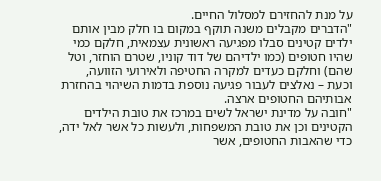על מנת להחזירם למסלול החיים.
"הדברים מקבלים משנה תוקף במקום בו חלק מבין אותם ילדים קטינים סבלו מפגיעה ראשונית עצמאית, חלקם כמי שהיו חטופים (כמו ילדיהם של דוד קוניו, שטרם הוחזר, וטל שהם) וחלקם כעדים למקרה החטיפה ולאירועי הזוועה, וכעת – נאלצים לעבור פגיעה נוספת בדמות השיהוי בהחזרת אבותיהם החטופים ארצה.
"חובה על מדינת ישראל לשים במרכז את טובת הילדים הקטינים וכן את טובת המשפחות, ולעשות כל אשר לאל ידה, כדי שהאבות החטופים, אשר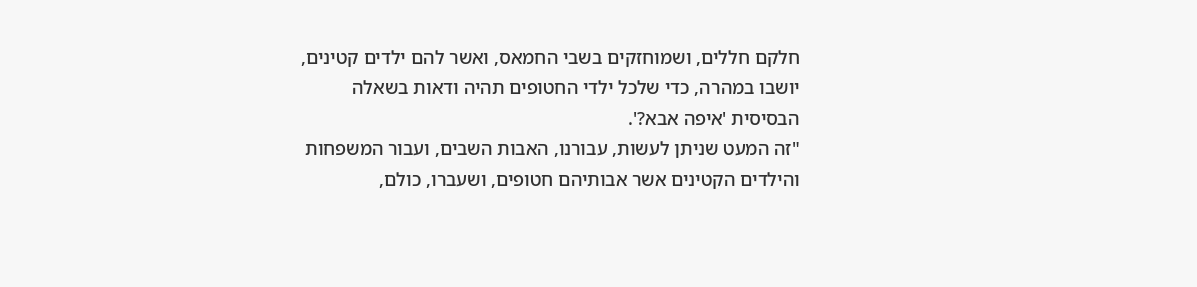חלקם חללים, ושמוחזקים בשבי החמאס, ואשר להם ילדים קטינים, יושבו במהרה, כדי שלכל ילדי החטופים תהיה ודאות בשאלה הבסיסית 'איפה אבא?'.
"זה המעט שניתן לעשות, עבורנו, האבות השבים, ועבור המשפחות והילדים הקטינים אשר אבותיהם חטופים, ושעברו, כולם,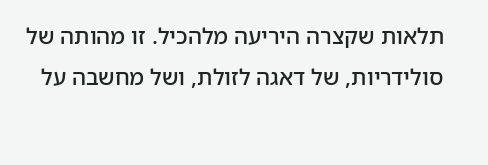תלאות שקצרה היריעה מלהכיל. זו מהותה של סולידריות, של דאגה לזולת, ושל מחשבה על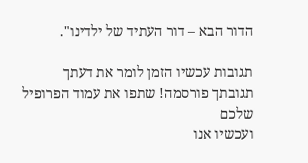הדור הבא – דור העתיד של ילדינו".

תגובות עכשיו הזמן לומר את דעתך
תגובתך פורסמה! שתפו את עמוד הפרופיל שלכם
ועכשיו אנו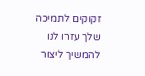זקוקים לתמיכה שלך עזרו לנו להמשיך ליצור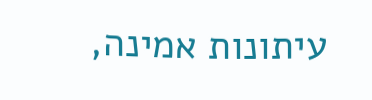עיתונות אמינה,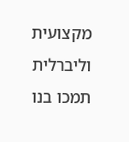מקצועית וליברלית
תמכו בנו